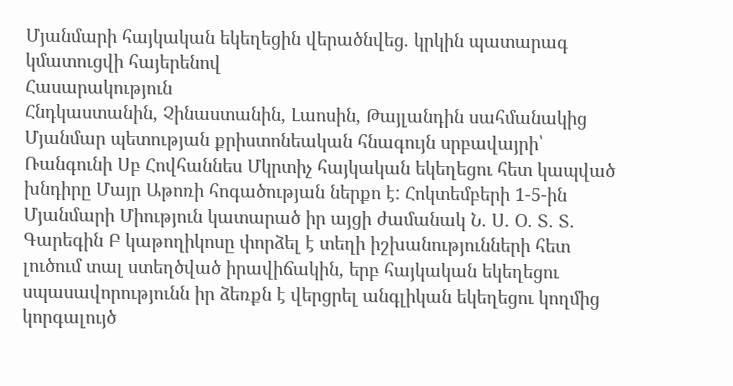Մյանմարի հայկական եկեղեցին վերածնվեց. կրկին պատարագ կմատուցվի հայերենով
Հասարակություն
Հնդկաստանին, Չինաստանին, Լաոսին, Թայլանդին սահմանակից Մյանմար պետության քրիստոնեական հնագույն սրբավայրի՝ Ռանգունի Սբ Հովհաննես Մկրտիչ հայկական եկեղեցու հետ կապված խնդիրը Մայր Աթոռի հոգածության ներքո է: Հոկտեմբերի 1-5-ին Մյանմարի Միություն կատարած իր այցի ժամանակ Ն. Ս. Օ. Տ. Տ. Գարեգին Բ կաթողիկոսը փորձել է տեղի իշխանությունների հետ լուծում տալ ստեղծված իրավիճակին, երբ հայկական եկեղեցու սպասավորությունն իր ձեռքն է վերցրել անգլիկան եկեղեցու կողմից կորգալույծ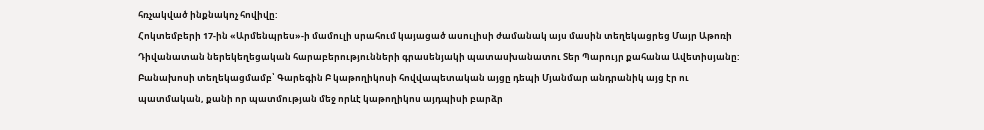հռչակված ինքնակոչ հովիվը:
Հոկտեմբերի 17-ին «Արմենպրես»-ի մամուլի սրահում կայացած ասուլիսի ժամանակ այս մասին տեղեկացրեց Մայր Աթոռի Դիվանատան ներեկեղեցական հարաբերությունների գրասենյակի պատասխանատու Տեր Պարույր քահանա Ավետիսյանը: Բանախոսի տեղեկացմամբ՝ Գարեգին Բ կաթողիկոսի հովվապետական այցը դեպի Մյանմար անդրանիկ այց էր ու պատմական, քանի որ պատմության մեջ որևէ կաթողիկոս այդպիսի բարձր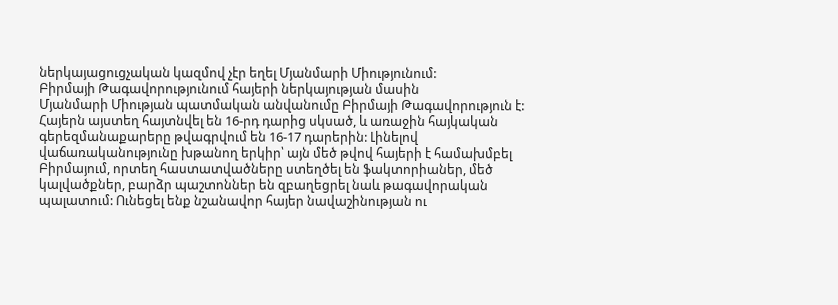ներկայացուցչական կազմով չէր եղել Մյանմարի Միությունում:
Բիրմայի Թագավորությունում հայերի ներկայության մասին
Մյանմարի Միության պատմական անվանումը Բիրմայի Թագավորություն է: Հայերն այստեղ հայտնվել են 16-րդ դարից սկսած, և առաջին հայկական գերեզմանաքարերը թվագրվում են 16-17 դարերին: Լինելով վաճառականությունը խթանող երկիր՝ այն մեծ թվով հայերի է համախմբել Բիրմայում, որտեղ հաստատվածները ստեղծել են ֆակտորիաներ, մեծ կալվածքներ, բարձր պաշտոններ են զբաղեցրել նաև թագավորական պալատում: Ունեցել ենք նշանավոր հայեր նավաշինության ու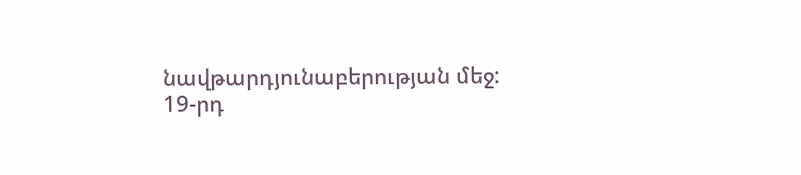նավթարդյունաբերության մեջ: 19-րդ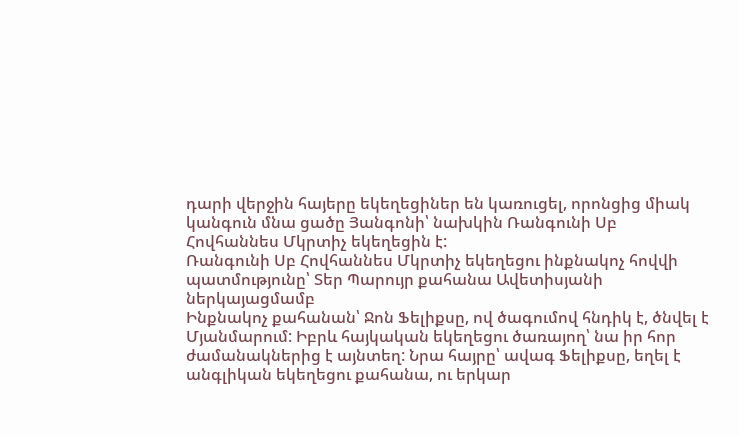դարի վերջին հայերը եկեղեցիներ են կառուցել, որոնցից միակ կանգուն մնա ցածը Յանգոնի՝ նախկին Ռանգունի Սբ Հովհաննես Մկրտիչ եկեղեցին է:
Ռանգունի Սբ Հովհաննես Մկրտիչ եկեղեցու ինքնակոչ հովվի պատմությունը՝ Տեր Պարույր քահանա Ավետիսյանի ներկայացմամբ
Ինքնակոչ քահանան՝ Ջոն Ֆելիքսը, ով ծագումով հնդիկ է, ծնվել է Մյանմարում: Իբրև հայկական եկեղեցու ծառայող՝ նա իր հոր ժամանակներից է այնտեղ: Նրա հայրը՝ ավագ Ֆելիքսը, եղել է անգլիկան եկեղեցու քահանա, ու երկար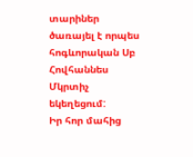տարիներ ծառայել է որպես հոգևորական Սբ Հովհաննես Մկրտիչ եկեղեցում:
Իր հոր մահից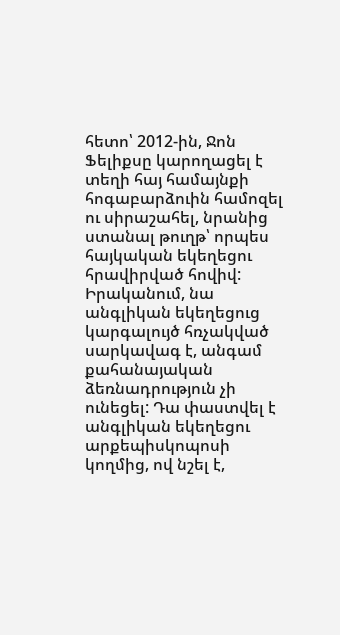հետո՝ 2012-ին, Ջոն Ֆելիքսը կարողացել է տեղի հայ համայնքի հոգաբարձուին համոզել ու սիրաշահել, նրանից ստանալ թուղթ՝ որպես հայկական եկեղեցու հրավիրված հովիվ: Իրականում, նա անգլիկան եկեղեցուց կարգալույծ հռչակված սարկավագ է, անգամ քահանայական ձեռնադրություն չի ունեցել: Դա փաստվել է անգլիկան եկեղեցու արքեպիսկոպոսի կողմից, ով նշել է,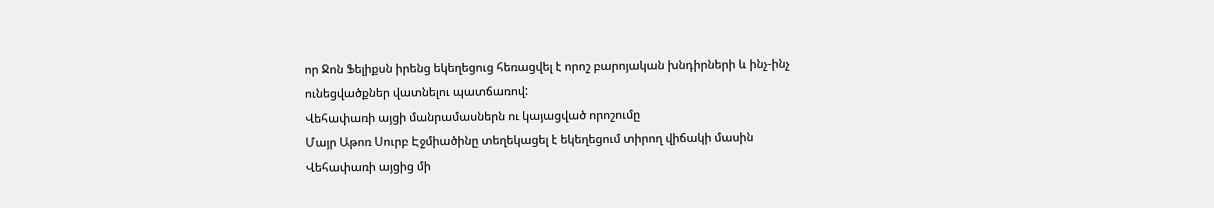որ Ջոն Ֆելիքսն իրենց եկեղեցուց հեռացվել է որոշ բարոյական խնդիրների և ինչ-ինչ ունեցվածքներ վատնելու պատճառով:
Վեհափառի այցի մանրամասներն ու կայացված որոշումը
Մայր Աթոռ Սուրբ Էջմիածինը տեղեկացել է եկեղեցում տիրող վիճակի մասին Վեհափառի այցից մի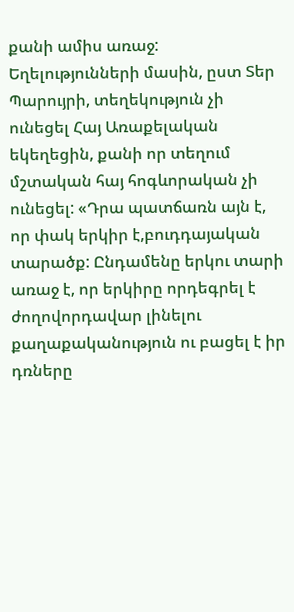քանի ամիս առաջ: Եղելությունների մասին, ըստ Տեր Պարույրի, տեղեկություն չի ունեցել Հայ Առաքելական եկեղեցին, քանի որ տեղում մշտական հայ հոգևորական չի ունեցել: «Դրա պատճառն այն է, որ փակ երկիր է,բուդդայական տարածք: Ընդամենը երկու տարի առաջ է, որ երկիրը որդեգրել է ժողովորդավար լինելու քաղաքականություն ու բացել է իր դռները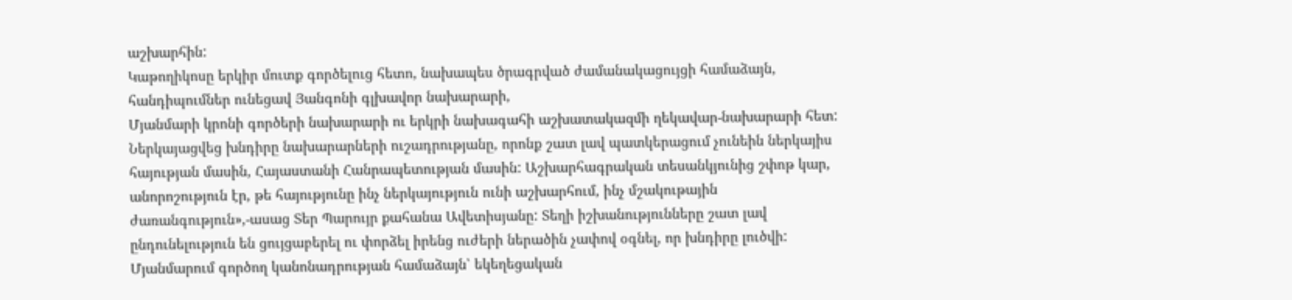աշխարհին:
Կաթողիկոսը երկիր մուտք գործելուց հետո, նախապես ծրագրված ժամանակացույցի համաձայն, հանդիպումներ ունեցավ Յանգոնի գլխավոր նախարարի,
Մյանմարի կրոնի գործերի նախարարի ու երկրի նախագահի աշխատակազմի ղեկավար-նախարարի հետ: Ներկայացվեց խնդիրը նախարարների ուշադրությանը, որոնք շատ լավ պատկերացում չունեին ներկայիս հայության մասին, Հայաստանի Հանրապետության մասին: Աշխարհագրական տեսանկյունից շփոթ կար, անորոշություն էր, թե հայությունը ինչ ներկայություն ունի աշխարհում, ինչ մշակութային ժառանգություն»,-ասաց Տեր Պարույր քահանա Ավետիսյանը: Տեղի իշխանությունները շատ լավ ընդունելություն են ցույցաբերել ու փորձել իրենց ուժերի ներածին չափով օգնել, որ խնդիրը լուծվի:
Մյանմարում գործող կանոնադրության համաձայն՝ եկեղեցական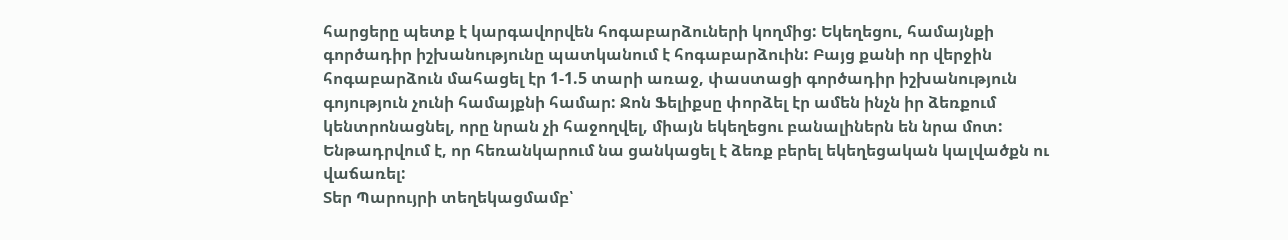հարցերը պետք է կարգավորվեն հոգաբարձուների կողմից: Եկեղեցու, համայնքի գործադիր իշխանությունը պատկանում է հոգաբարձուին: Բայց քանի որ վերջին հոգաբարձուն մահացել էր 1-1.5 տարի առաջ, փաստացի գործադիր իշխանություն գոյություն չունի համայքնի համար: Ջոն Ֆելիքսը փորձել էր ամեն ինչն իր ձեռքում կենտրոնացնել, որը նրան չի հաջողվել, միայն եկեղեցու բանալիներն են նրա մոտ: Ենթադրվում է, որ հեռանկարում նա ցանկացել է ձեռք բերել եկեղեցական կալվածքն ու վաճառել:
Տեր Պարույրի տեղեկացմամբ՝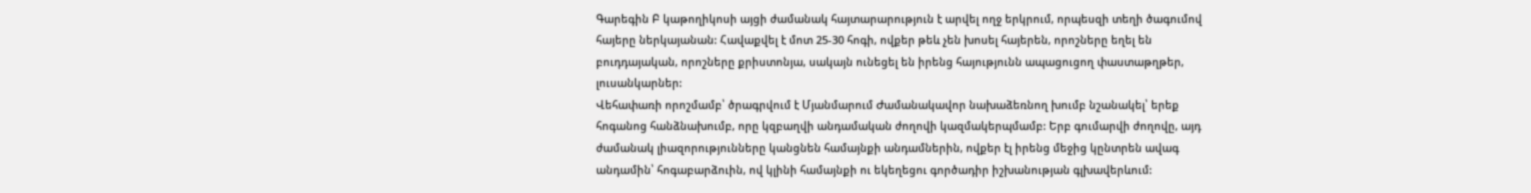Գարեգին Բ կաթողիկոսի այցի ժամանակ հայտարարություն է արվել ողջ երկրում, որպեսզի տեղի ծագումով հայերը ներկայանան: Հավաքվել է մոտ 25-30 հոգի, ովքեր թեև չեն խոսել հայերեն, որոշները եղել են բուդդայական, որոշները քրիստոնյա, սակայն ունեցել են իրենց հայությունն ապացուցող փաստաթղթեր, լուսանկարներ:
Վեհափառի որոշմամբ՝ ծրագրվում է Մյանմարում Ժամանակավոր նախաձեռնող խումբ նշանակել՝ երեք հոգանոց հանձնախումբ, որը կզբաղվի անդամական ժողովի կազմակերպմամբ: Երբ գումարվի ժողովը, այդ ժամանակ լիազորությունները կանցնեն համայնքի անդամներին, ովքեր էլ իրենց մեջից կընտրեն ավագ անդամին՝ հոգաբարձուին, ով կլինի համայնքի ու եկեղեցու գործադիր իշխանության գլխավերևում: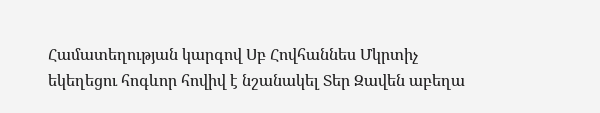Համատեղության կարգով Սբ Հովհաննես Մկրտիչ եկեղեցու հոգևոր հովիվ է նշանակել Տեր Զավեն աբեղա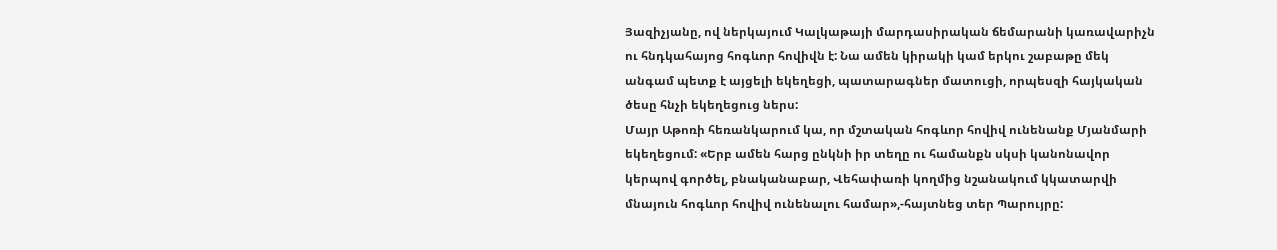Յազիչյանը, ով ներկայում Կալկաթայի մարդասիրական ճեմարանի կառավարիչն ու հնդկահայոց հոգևոր հովիվն է: Նա ամեն կիրակի կամ երկու շաբաթը մեկ անգամ պետք է այցելի եկեղեցի, պատարագներ մատուցի, որպեսզի հայկական ծեսը հնչի եկեղեցուց ներս:
Մայր Աթոռի հեռանկարում կա, որ մշտական հոգևոր հովիվ ունենանք Մյանմարի եկեղեցում: «Երբ ամեն հարց ընկնի իր տեղը ու համանքն սկսի կանոնավոր կերպով գործել, բնականաբար, Վեհափառի կողմից նշանակում կկատարվի մնայուն հոգևոր հովիվ ունենալու համար»,-հայտնեց տեր Պարույրը: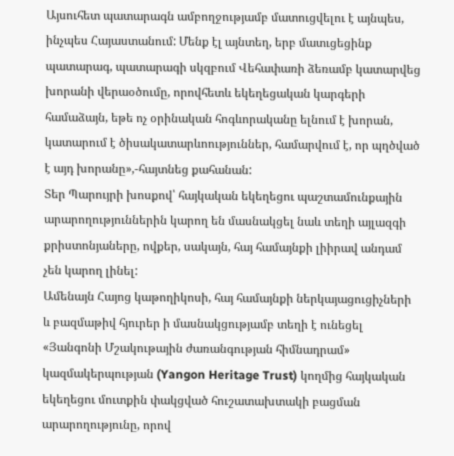Այսուհետ պատարագն ամբողջությամբ մատուցվելու է այնպես, ինչպես Հայաստանում: Մենք էլ այնտեղ, երբ մատւցեցինք պատարագ, պատարագի սկզբում Վեհափառի ձեռամբ կատարվեց խորանի վերաօծումը, որովհետև եկեղեցական կարգերի համաձայն, եթե ոչ օրինական հոգևորականը ելնում է խորան, կատարում է ծիսակատարևոություններ, համարվում է, որ պղծված է այդ խորանը»,-հայտնեց քահանան:
Տեր Պարույրի խոսքով՝ հայկական եկեղեցու պաշտամունքային արարողություններին կարող են մասնակցել նաև տեղի այլազգի քրիստոնյաները, ովքեր, սակայն, հայ համայնքի լիիրավ անդամ չեն կարող լինել:
Ամենայն Հայոց կաթողիկոսի, հայ համայնքի ներկայացուցիչների և բազմաթիվ հյուրեր ի մասնակցությամբ տեղի է ունեցել «Յանգոնի Մշակութային ժառանգության հիմնադրամ» կազմակերպության (Yangon Heritage Trust) կողմից հայկական եկեղեցու մուտքին փակցված հուշատախտակի բացման արարողությունը, որով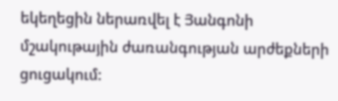եկեղեցին ներառվել է Յանգոնի մշակութային ժառանգության արժեքների ցուցակում: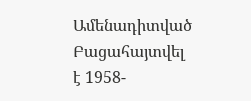Ամենադիտված
Բացահայտվել է 1958-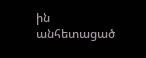ին անհետացած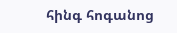հինգ հոգանոց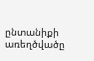ընտանիքի առեղծվածը